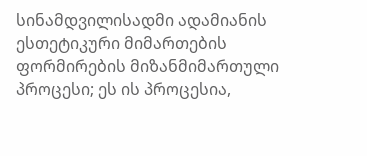სინამდვილისადმი ადამიანის ესთეტიკური მიმართების ფორმირების მიზანმიმართული პროცესი; ეს ის პროცესია,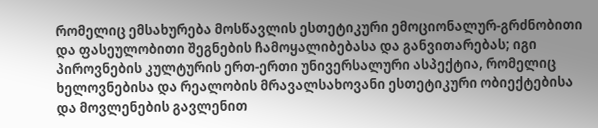რომელიც ემსახურება მოსწავლის ესთეტიკური ემოციონალურ-გრძნობითი და ფასეულობითი შეგნების ჩამოყალიბებასა და განვითარებას; იგი პიროვნების კულტურის ერთ-ერთი უნივერსალური ასპექტია, რომელიც ხელოვნებისა და რეალობის მრავალსახოვანი ესთეტიკური ობიექტებისა და მოვლენების გავლენით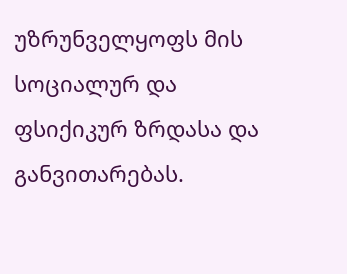უზრუნველყოფს მის სოციალურ და ფსიქიკურ ზრდასა და განვითარებას.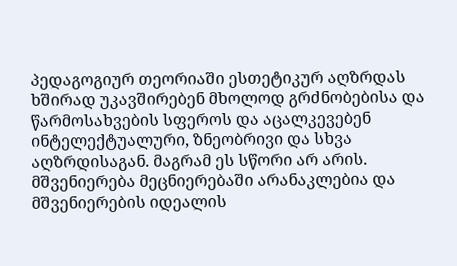პედაგოგიურ თეორიაში ესთეტიკურ აღზრდას ხშირად უკავშირებენ მხოლოდ გრძნობებისა და წარმოსახვების სფეროს და აცალკევებენ ინტელექტუალური, ზნეობრივი და სხვა აღზრდისაგან. მაგრამ ეს სწორი არ არის. მშვენიერება მეცნიერებაში არანაკლებია და მშვენიერების იდეალის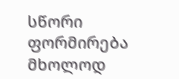სწორი ფორმირება მხოლოდ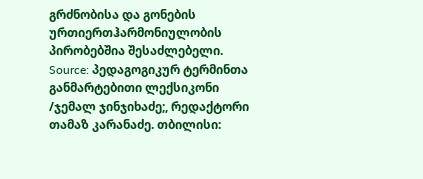გრძნობისა და გონების ურთიერთჰარმონიულობის პირობებშია შესაძლებელი.
Source: პედაგოგიკურ ტერმინთა განმარტებითი ლექსიკონი /ჯემალ ჯინჯიხაძე;, რედაქტორი თამაზ კარანაძე. თბილისი: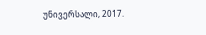უნივერსალი, 2017.